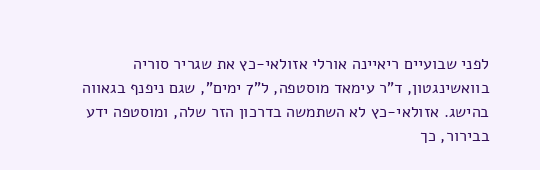לפני שבועיים ריאיינה אורלי אזולאי-כץ את שגריר סוריה בוואשינגטון, ד"ר עימאד מוסטפה, ל"7 ימים", שגם ניפנף בגאווה בהישג. אזולאי-כץ לא השתמשה בדרכון הזר שלה, ומוסטפה ידע בבירור, כך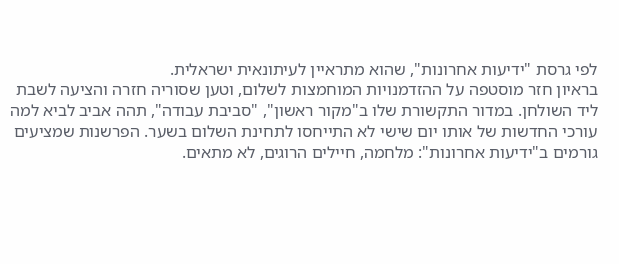לפי גרסת "ידיעות אחרונות", שהוא מתראיין לעיתונאית ישראלית.
בראיון חזר מוסטפה על ההזדמנויות המוחמצות לשלום, וטען שסוריה חזרה והציעה לשבת ליד השולחן. במדור התקשורת שלו ב"מקור ראשון", "סביבת עבודה", תהה אביב לביא למה עורכי החדשות של אותו יום שישי לא התייחסו לתחינת השלום בשער. הפרשנות שמציעים גורמים ב"ידיעות אחרונות": מלחמה, חיילים הרוגים, לא מתאים.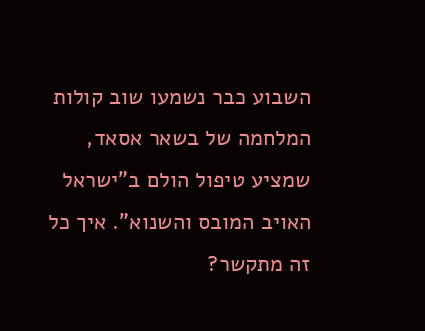השבוע כבר נשמעו שוב קולות המלחמה של בשאר אסאד, שמציע טיפול הולם ב"ישראל האויב המובס והשנוא". איך כל זה מתקשר?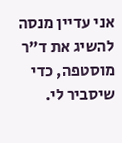אני עדיין מנסה להשיג את ד"ר מוסטפה, כדי שיסביר לי.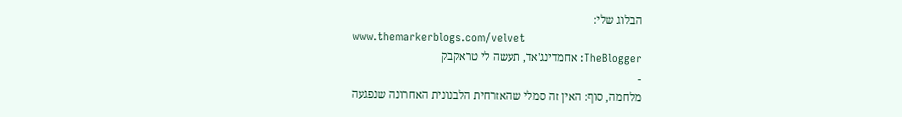הבלוג שלי:
www.themarkerblogs.com/velvet
TheBlogger: אחמדינג'אד, תעשה לי טראקבק
-
מלחמה, סוף: האין זה סמלי שהאזרחית הלבנונית האחרונה שנפגעה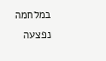במלחמה נפצעה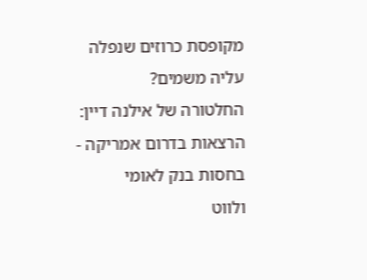מקופסת כרוזים שנפלה עליה משמים?
החלטורה של אילנה דיין: הרצאות בדרום אמריקה - בחסות בנק לאומי
ולווט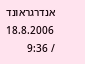אנדרגראונד
18.8.2006 / 9:36